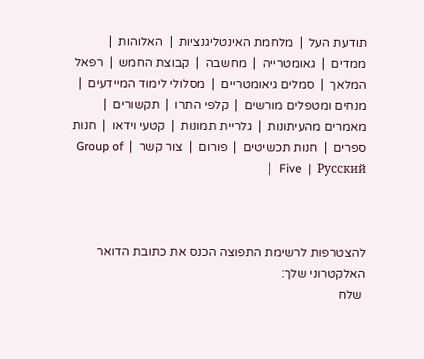תודעת העל  |  מלחמת האינטליגנציות  |  האלוהות  |  ממדים  |  גאומטרייה  |  מחשבה  |  קבוצת החמש  |  רפאל המלאך  |  סמלים גיאומטריים  |  מסלולי לימוד המיידעים  |  מנחים ומטפלים מורשים  |  קלפי התרו  |  תקשורים  |  מאמרים מהעיתונות  |  גלריית תמונות  |  קטעי וידאו  |  חנות ספרים  |  חנות תכשיטים  |  פורום  |  צור קשר  |  Group of Five  |  Русский  |



להצטרפות לרשימת התפוצה הכנס את כתובת הדואר האלקטרוני שלך:
 שלח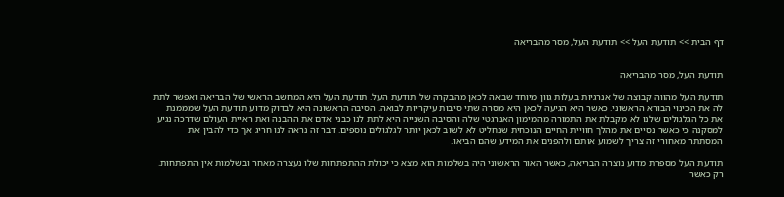דף הבית >> תודעת העל >> תודעת העל, מסר מהבריאה


תודעת העל, מסר מהבריאה

תודעת העל מהווה קבוצה של אנרגיות בעלות גוון מיוחד שבאה לכאן מהבקרה של תודעת העל. תודעת העל היא המחשב הראשי של הבריאה ואפשר לתת לה את הכינוי הבורא הראשוני. כאשר היא הגיעה לכאן היא מסרה שתי סיבות עיקריות לבואה. הסיבה הראשונה היא לבדוק מדוע תודעת העל שמממנת את כל הגלגולים שלנו לא מקבלת את התמורה מהמימון האנרגטי שלה והסיבה השנייה היא לתת לנו כבני אדם את ההבנה ואת ראיית העולם שדרכה נגיע למסקנה כי כאשר נסיים את מהלך חוויית החיים הנוכחית שנחליט לא לשוב לכאן יותר לגלגולים נוספים. דבר זה נראה לנו חריג אך כדי להבין את המסתתר מאחורי זה צריך לשמוע אותם ולהפנים את המידע שהם הביאו.

תודעת העל מספרת מדוע נוצרה הבריאה, כאשר האור הראשוני היה בשלמות הוא מצא כי יכולת ההתפתחות שלו נעצרה מאחר ובשלמות אין התפתחות. רק כאשר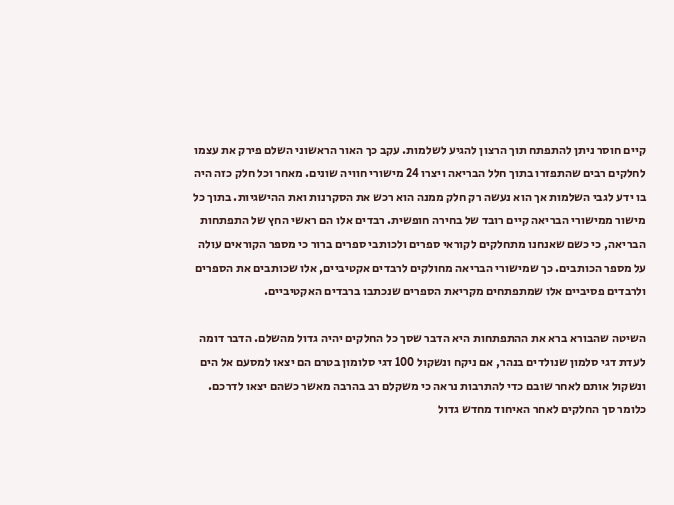קיים חוסר ניתן להתפתח תוך הרצון להגיע לשלמות. עקב כך האור הראשוני השלם פירק את עצמו לחלקים רבים שהתפזרו בתוך חלל הבריאה ויצרו 24 מישורי חוויה שונים. מאחר וכל חלק כזה היה בו ידע לגבי השלמות אך הוא נעשה רק חלק ממנה הוא רכש את הסקרנות ואת ההישגיות. בתוך כל מישור ממישורי הבריאה קיים רובד של בחירה חופשית. רבדים אלו הם ראשי החץ של התפתחות הבריאה, כי כשם שאנחנו מתחלקים לקוראי ספרים ולכותבי ספרים ברור כי מספר הקוראים עולה על מספר הכותבים. כך שמישורי הבריאה מחולקים לרבדים אקטיביים, אלו שכותבים את הספרים ולרבדים פסיביים אלו שמתפתחים מקריאת הספרים שנכתבו ברבדים האקטיביים.

השיטה שהבורא ברא את ההתפתחות היא הדבר שסך כל החלקים יהיה גדול מהשלם. הדבר דומה לעדת דגי סלמון שנולדים בנהר, אם ניקח ונשקול 100 דגי סלומון בטרם הם יצאו למסעם אל הים ונשקול אותם לאחר שובם כדי להתרבות נראה כי משקלם רב בהרבה מאשר כשהם יצאו לדרכם. כלומר סך החלקים לאחר האיחוד מחדש גדול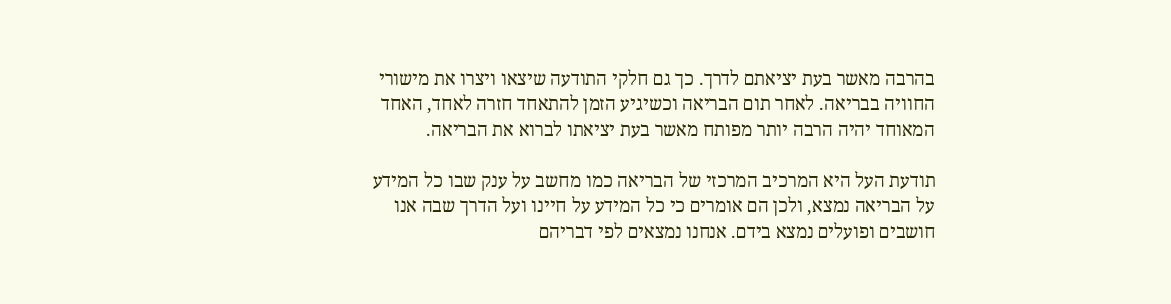בהרבה מאשר בעת יציאתם לדרך. כך גם חלקי התודעה שיצאו ויצרו את מישורי החוויה בבריאה. לאחר תום הבריאה וכשיגיע הזמן להתאחד חזרה לאחד, האחד המאוחד יהיה הרבה יותר מפותח מאשר בעת יציאתו לברוא את הבריאה.

תודעת העל היא המרכיב המרכזי של הבריאה כמו מחשב על ענק שבו כל המידע על הבריאה נמצא, ולכן הם אומרים כי כל המידע על חיינו ועל הדרך שבה אנו חושבים ופועלים נמצא בידם. אנחנו נמצאים לפי דבריהם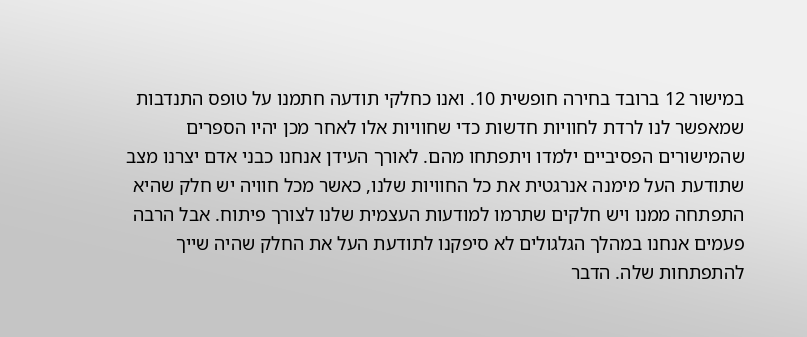במישור 12 ברובד בחירה חופשית 10. ואנו כחלקי תודעה חתמנו על טופס התנדבות שמאפשר לנו לרדת לחוויות חדשות כדי שחוויות אלו לאחר מכן יהיו הספרים שהמישורים הפסיביים ילמדו ויתפתחו מהם. לאורך העידן אנחנו כבני אדם יצרנו מצב שתודעת העל מימנה אנרגטית את כל החוויות שלנו, כאשר מכל חוויה יש חלק שהיא התפתחה ממנו ויש חלקים שתרמו למודעות העצמית שלנו לצורך פיתוח. אבל הרבה פעמים אנחנו במהלך הגלגולים לא סיפקנו לתודעת העל את החלק שהיה שייך להתפתחות שלה. הדבר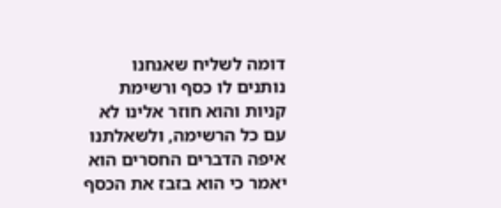דומה לשליח שאנחנו נותנים לו כסף ורשימת קניות והוא חוזר אלינו לא עם כל הרשימה, ולשאלתנו איפה הדברים החסרים הוא יאמר כי הוא בזבז את הכסף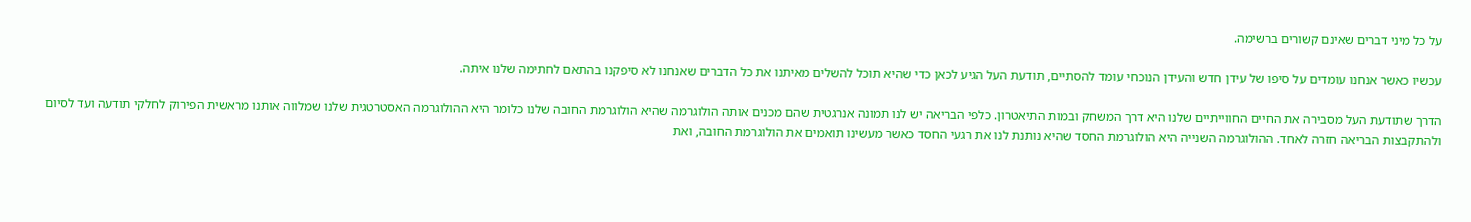על כל מיני דברים שאינם קשורים ברשימה.

עכשיו כאשר אנחנו עומדים על סיפו של עידן חדש והעידן הנוכחי עומד להסתיים, תודעת העל הגיע לכאן כדי שהיא תוכל להשלים מאיתנו את כל הדברים שאנחנו לא סיפקנו בהתאם לחתימה שלנו איתה.

הדרך שתודעת העל מסבירה את החיים החווייתיים שלנו היא דרך המשחק ובמות התיאטרון. כלפי הבריאה יש לנו תמונה אנרגטית שהם מכנים אותה הולוגרמה שהיא הולוגרמת החובה שלנו כלומר היא ההולוגרמה האסטרטגית שלנו שמלווה אותנו מראשית הפירוק לחלקי תודעה ועד לסיום ולהתקבצות הבריאה חזרה לאחד. ההולוגרמה השנייה היא הולוגרמת החסד שהיא נותנת לנו את רגעי החסד כאשר מעשינו תואמים את הולוגרמת החובה, ואת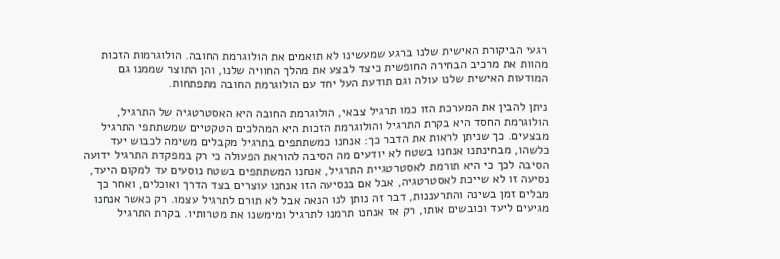רגעי הביקורת האישית שלנו ברגע שמעשינו לא תואמים את הולוגרמת החובה. הולוגרמות הזכות מהוות את מרכיב הבחירה החופשית כיצד לבצע את מהלך החוויה שלנו, והן התוצר שממנו גם המודעות האישית שלנו עולה וגם תודעת העל יחד עם הולוגרמת החובה מתפתחות.

ניתן להבין את המערכת הזו כמו תרגיל צבאי, הולוגרמת החובה היא האסטרטגיה של התרגיל, הולוגרמת החסד היא בקרת התרגיל והולוגרמת הזכות היא המהלכים הטקטיים שמשתתפי התרגיל מבצעים. כך שניתן לראות את הדבר כך: אנחנו כמשתתפים בתרגיל מקבלים משימה לכבוש יעד כלשהו, מבחינתנו אנחנו בשטח לא יודעים מה הסיבה להוראת הפעולה כי רק במפקדת התרגיל ידועה הסיבה לכך כי היא תורמת לאסטרטגיית התרגיל, אנחנו המשתתפים בשטח נוסעים עד למקום היעד, נסיעה זו לא שייכת לאסטרטגיה, אבל אם בנסיעה הזו אנחנו עוצרים בצד הדרך ואוכלים, ואחר כך מבלים זמן בשינה והתרעננות, דבר זה נותן לנו הנאה אבל לא תורם לתרגיל עצמו. רק כאשר אנחנו מגיעים ליעד וכובשים אותו, רק אז אנחנו תרמנו לתרגיל ומימשנו את מטרותיו. בקרת התרגיל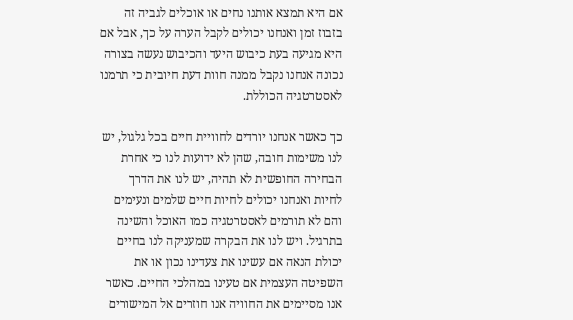אם היא תמצא אותנו נחים או אוכלים לגביה זה בזבוז זמן ואנחנו יכולים לקבל הערה על כך, אבל אם היא מגיעה בעת כיבוש היעד והכיבוש נעשה בצורה נכונה אנחנו נקבל ממנה חוות דעת חיובית כי תרמנו לאסטרטגיה הכוללת.

כך כאשר אנחנו יורדים לחוויית חיים בכל גלגול, יש לנו משימות חובה, שהן לא ידועות לנו כי אחרת הבחירה החופשית לא תהיה, יש לנו את הדרך לחיות ואנחנו יכולים לחיות חיים שלמים ונעימים והם לא תורמים לאסטרטגיה כמו האוכל והשינה בתרגיל. ויש לנו את הבקרה שמעניקה לנו בחיים יכולת הנאה אם עשינו את צעדינו נכון או את השפיטה העצמית אם טעינו במהלכי החיים. כאשר אנו מסיימים את החוויה אנו חוזרים אל המישורים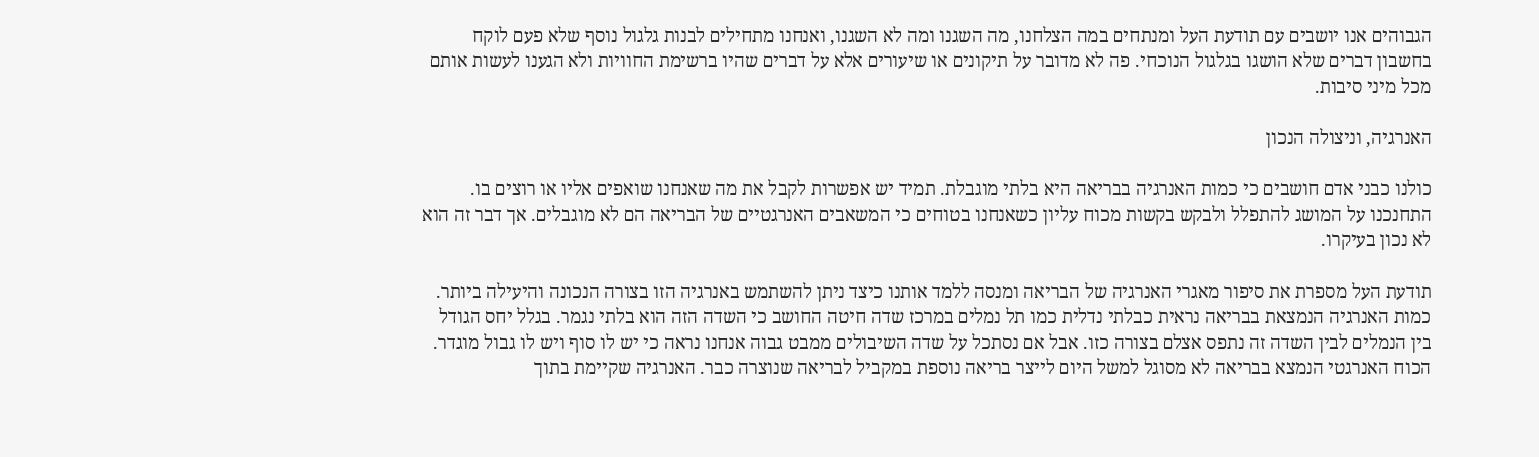הגבוהים אנו יושבים עם תודעת העל ומנתחים במה הצלחנו, מה השגנו ומה לא השגנו, ואנחנו מתחילים לבנות גלגול נוסף שלא פעם לוקח בחשבון דברים שלא הושגו בגלגול הנוכחי. פה לא מדובר על תיקונים או שיעורים אלא על דברים שהיו ברשימת החוויות ולא הגענו לעשות אותם מכל מיני סיבות.

האנרגיה, וניצולה הנכון

כולנו כבני אדם חושבים כי כמות האנרגיה בבריאה היא בלתי מוגבלת. תמיד יש אפשרות לקבל את מה שאנחנו שואפים אליו או רוצים בו. התחנכנו על המושג להתפלל ולבקש בקשות מכוח עליון כשאנחנו בטוחים כי המשאבים האנרגטיים של הבריאה הם לא מוגבלים. אך דבר זה הוא לא נכון בעיקרו.

תודעת העל מספרת את סיפור מאגרי האנרגיה של הבריאה ומנסה ללמד אותנו כיצד ניתן להשתמש באנרגיה הזו בצורה הנכונה והיעילה ביותר. כמות האנרגיה הנמצאת בבריאה נראית כבלתי נדלית כמו תל נמלים במרכז שדה חיטה החושב כי השדה הזה הוא בלתי נגמר. בגלל יחס הגודל בין הנמלים לבין השדה זה נתפס אצלם בצורה כזו. אבל אם נסתכל על שדה השיבולים ממבט גבוה אנחנו נראה כי יש לו סוף ויש לו גבול מוגדר. הכוח האנרגטי הנמצא בבריאה לא מסוגל למשל היום לייצר בריאה נוספת במקביל לבריאה שנוצרה כבר. האנרגיה שקיימת בתוך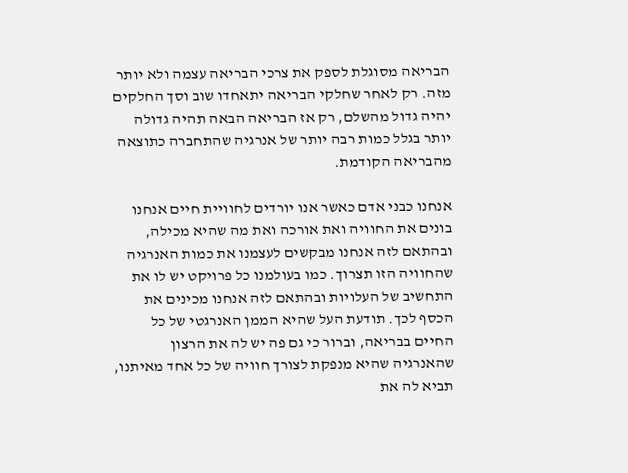הבריאה מסוגלת לספק את צרכי הבריאה עצמה ולא יותר מזה. רק לאחר שחלקי הבריאה יתאחדו שוב וסך החלקים יהיה גדול מהשלם, רק אז הבריאה הבאה תהיה גדולה יותר בגלל כמות רבה יותר של אנרגיה שהתחברה כתוצאה מהבריאה הקודמת.

אנחנו כבני אדם כאשר אנו יורדים לחוויית חיים אנחנו בונים את החוויה ואת אורכה ואת מה שהיא מכילה, ובהתאם לזה אנחנו מבקשים לעצמנו את כמות האנרגיה שהחוויה הזו תצרוך. כמו בעולמנו כל פרויקט יש לו את התחשיב של העלויות ובהתאם לזה אנחנו מכינים את הכסף לכך. תודעת העל שהיא הממן האנרגטי של כל החיים בבריאה, וברור כי גם פה יש לה את הרצון שהאנרגיה שהיא מנפקת לצורך חוויה של כל אחד מאיתנו, תביא לה את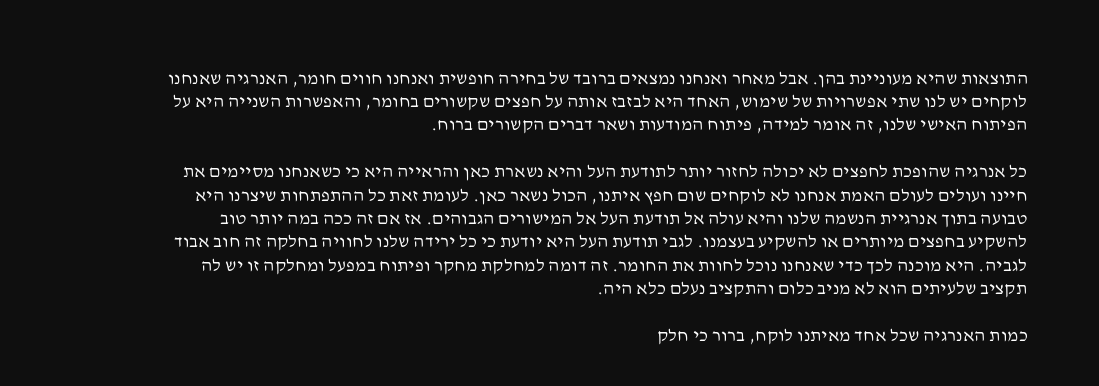התוצאות שהיא מעוניינת בהן. אבל מאחר ואנחנו נמצאים ברובד של בחירה חופשית ואנחנו חווים חומר, האנרגיה שאנחנו לוקחים יש לנו שתי אפשרויות של שימוש, האחד היא לבזבז אותה על חפצים שקשורים בחומר, והאפשרות השנייה היא על הפיתוח האישי שלנו, זה אומר למידה, פיתוח המודעות ושאר דברים הקשורים ברוח.

כל אנרגיה שהופכת לחפצים לא יכולה לחזור יותר לתודעת העל והיא נשארת כאן והראייה היא כי כשאנחנו מסיימים את חיינו ועולים לעולם האמת אנחנו לא לוקחים שום חפץ איתנו, הכול נשאר כאן. לעומת זאת כל ההתפתחות שיצרנו היא טבועה בתוך אנרגיית הנשמה שלנו והיא עולה אל תודעת העל אל המישורים הגבוהים. אז אם זה ככה במה יותר טוב להשקיע בחפצים מיותרים או להשקיע בעצמנו. לגבי תודעת העל היא יודעת כי כל ירידה שלנו לחוויה בחלקה זה חוב אבוד לגביה. היא מוכנה לכך כדי שאנחנו נוכל לחוות את החומר. זה דומה למחלקת מחקר ופיתוח במפעל ומחלקה זו יש לה תקציב שלעיתים הוא לא מניב כלום והתקציב נעלם כלא היה.

כמות האנרגיה שכל אחד מאיתנו לוקח, ברור כי חלק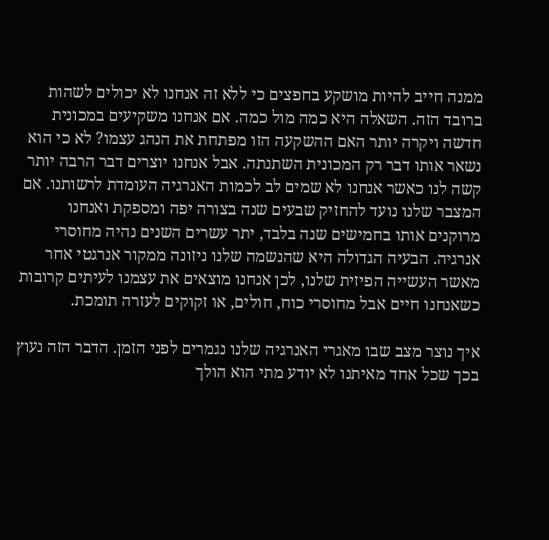ממנה חייב להיות מושקע בחפצים כי ללא זה אנחנו לא יכולים לשהות ברובד הזה. השאלה היא כמה מול כמה. אם אנחנו משקיעים במכונית חדשה ויקרה יותר האם ההשקעה הזו מפתחת את הנהג עצמו? לא כי הוא נשאר אותו דבר רק המכונית השתנתה. אבל אנחנו יוצרים דבר הרבה יותר קשה לנו כאשר אנחנו לא שמים לב לכמות האנרגיה העומדת לרשותנו. אם המצבר שלנו נועד להחזיק שבעים שנה בצורה יפה ומספקת ואנחנו מרוקנים אותו בחמישים שנה בלבד, יתר עשרים השנים נהיה מחוסרי אנרגיה. הבעיה הגדולה היא שהנשמה שלנו ניזונה ממקור אנרגטי אחר מאשר העשייה הפיזית שלנו, לכן אנחנו מוצאים את עצמנו לעיתים קרובות כשאנחנו חיים אבל מחוסרי כוח, חולים, או זקוקים לעזרה תומכת.

איך נוצר מצב שבו מאגרי האנרגיה שלנו נגמרים לפני הזמן. הדבר הזה נעוץ בכך שכל אחד מאיתנו לא יודע מתי הוא הולך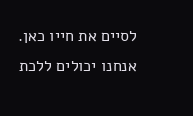לסיים את חייו כאן. אנחנו יכולים ללכת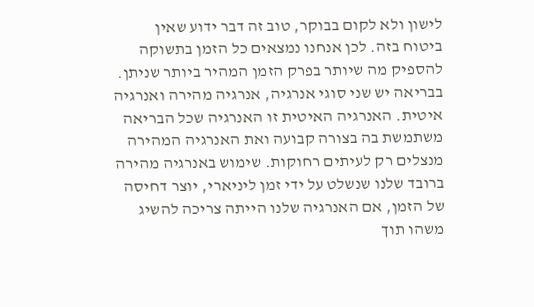לישון ולא לקום בבוקר, טוב זה דבר ידוע שאין ביטוח בזה. לכן אנחנו נמצאים כל הזמן בתשוקה להספיק מה שיותר בפרק הזמן המהיר ביותר שניתן. בבריאה יש שני סוגי אנרגיה, אנרגיה מהירה ואנרגיה איטית. האנרגיה האיטית זו האנרגיה שכל הבריאה משתמשת בה בצורה קבועה ואת האנרגיה המהירה מנצלים רק לעיתים רחוקות. שימוש באנרגיה מהירה ברובד שלנו שנשלט על ידי זמן ליניארי, יוצר דחיסה של הזמן, אם האנרגיה שלנו הייתה צריכה להשיג משהו תוך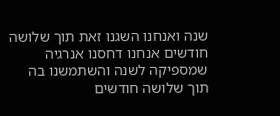שנה ואנחנו השגנו זאת תוך שלושה חודשים אנחנו דחסנו אנרגיה שמספיקה לשנה והשתמשנו בה תוך שלושה חודשים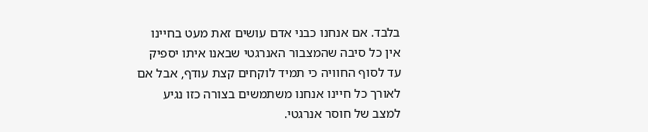בלבד. אם אנחנו כבני אדם עושים זאת מעט בחיינו אין כל סיבה שהמצבור האנרגטי שבאנו איתו יספיק עד לסוף החוויה כי תמיד לוקחים קצת עודף, אבל אם לאורך כל חיינו אנחנו משתמשים בצורה כזו נגיע למצב של חוסר אנרגטי.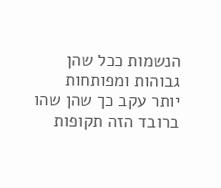הנשמות ככל שהן גבוהות ומפותחות יותר עקב כך שהן שהו ברובד הזה תקופות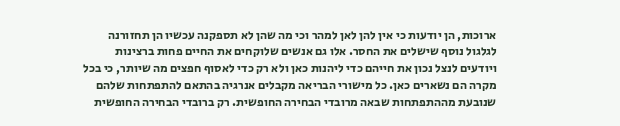ארוכות, הן יודעות כי אין להן לאן למהר וכי מה שהן לא תספקנה עכשיו הן תחזורנה לגלגול נוסף שישלים את החסר. אלו גם אנשים שלוקחים את החיים פחות ברצינות ויודעים לנצל נכון את חייהם כדי ליהנות כאן ולא רק כדי לאסוף חפצים מה שיותר, כי בכל מקרה הם נשארים כאן. כל מישורי הבריאה מקבלים אנרגיה בהתאם להתפתחות שלהם שנובעת מההתפתחות שבאה מרובדי הבחירה החופשית. רק ברובדי הבחירה החופשית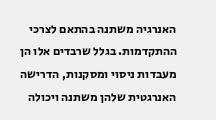האנרגיה משתנה בהתאם לצרכי ההתקדמות. בגלל שרבדים אלו הן מעבדות ניסוי ומסקנות, הדרישה האנרגטית שלהן משתנה ויכולה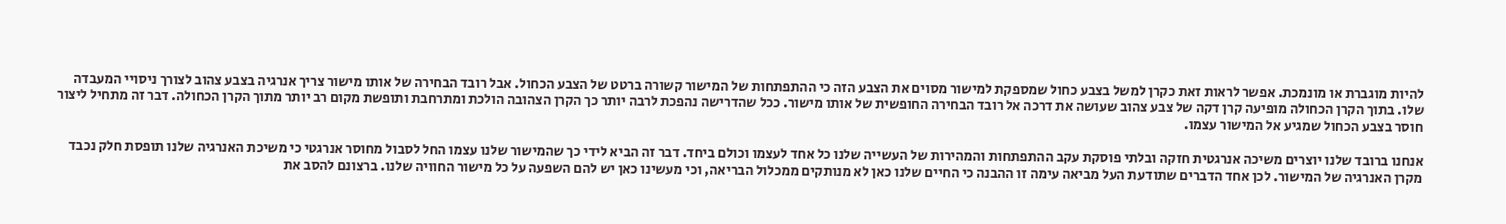להיות מוגברת או מונמכת. אפשר לראות זאת כקרן למשל בצבע כחול שמספקת למישור מסוים את הצבע הזה כי ההתפתחות של המישור קשורה ברטט של הצבע הכחול. אבל רובד הבחירה של אותו מישור צריך אנרגיה בצבע צהוב לצורך ניסויי המעבדה שלו. בתוך הקרן הכחולה מופיעה קרן דקה של צבע צהוב שעושה את דרכה אל רובד הבחירה החופשית של אותו מישור. ככל שהדרישה נהפכת לרבה יותר כך הקרן הצהובה הולכת ומתרחבת ותופשת מקום רב יותר מתוך הקרן הכחולה. דבר זה מתחיל ליצור חוסר בצבע הכחול שמגיע אל המישור עצמו.

אנחנו ברובד שלנו יוצרים משיכה אנרגטית חזקה ובלתי פוסקת עקב ההתפתחות והמהירות של העשייה שלנו כל אחד לעצמו וכולם ביחד. דבר זה הביא לידי כך שהמישור שלנו עצמו החל לסבול מחוסר אנרגטי כי משיכת האנרגיה שלנו תופסת חלק נכבד מקרן האנרגיה של המישור. לכן אחד הדברים שתודעת העל מביאה עימה זו ההבנה כי החיים שלנו כאן לא מנותקים ממכלול הבריאה, וכי מעשינו כאן יש להם השפעה על כל מישור החוויה שלנו. ברצונם להסב את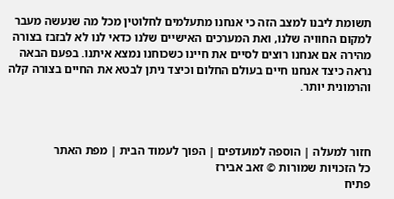תשומת ליבנו למצב הזה כי אנחנו מתעלמים לחלוטין מכל מה שנעשה מעבר למקום החוויה שלנו, ואת המערכים האישיים שלנו כדאי לנו לא לבזבז בצורה מהירה אם אנחנו רוצים לסיים את חיינו כשכוחנו נמצא איתנו. בפעם הבאה נראה כיצד אנחנו חיים בעולם החלום וכיצד ניתן לבטא את החיים בצורה קלה והרמונית יותר.



חזור למעלה | הוספה למועדפים | הפוך לעמוד הבית | מפת האתר
כל הזכויות שמורות © זאב אבירז
פתיח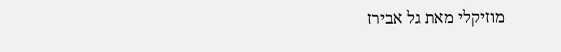מוזיקלי מאת גל אבירז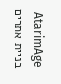AtarimAge בניית אתרים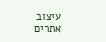עיצוב אתרים